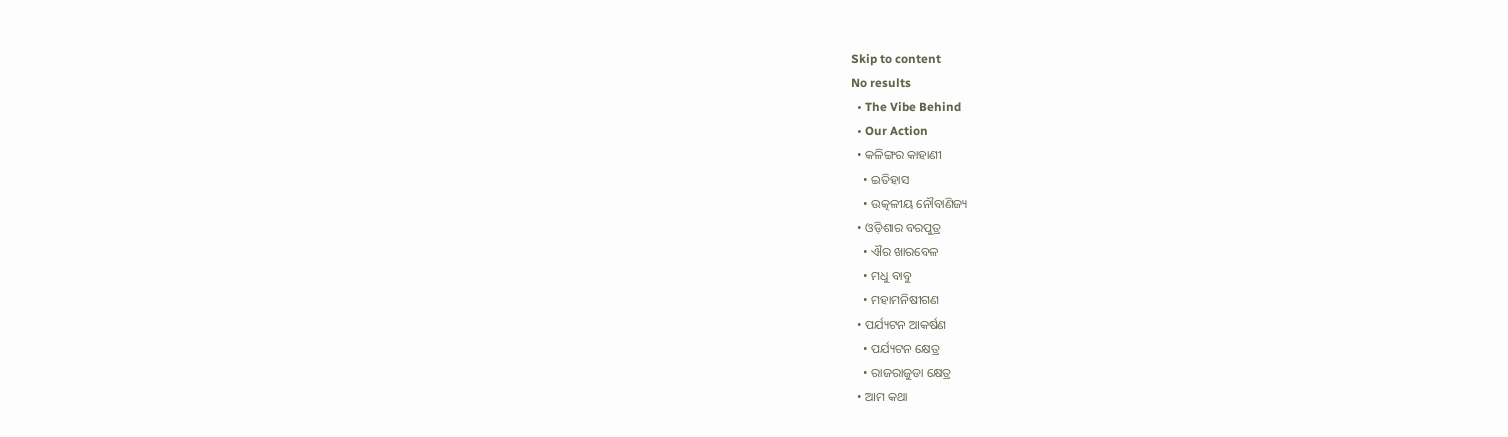Skip to content
No results
  • The Vibe Behind
  • Our Action
  • କଳିଙ୍ଗର କାହାଣୀ
    • ଇତିହାସ
    • ଉତ୍କଳୀୟ ନୌବାଣିଜ୍ୟ
  • ଓଡ଼ିଶାର ବରପୁତ୍ର
    • ଐର ଖାରବେଳ
    • ମଧୁ ବାବୁ
    • ମହାମନିଷୀଗଣ
  • ପର୍ଯ୍ୟଟନ ଆକର୍ଷଣ
    • ପର୍ଯ୍ୟଟନ କ୍ଷେତ୍ର
    • ରାଜରାଜୁଡା କ୍ଷେତ୍ର
  • ଆମ କଥା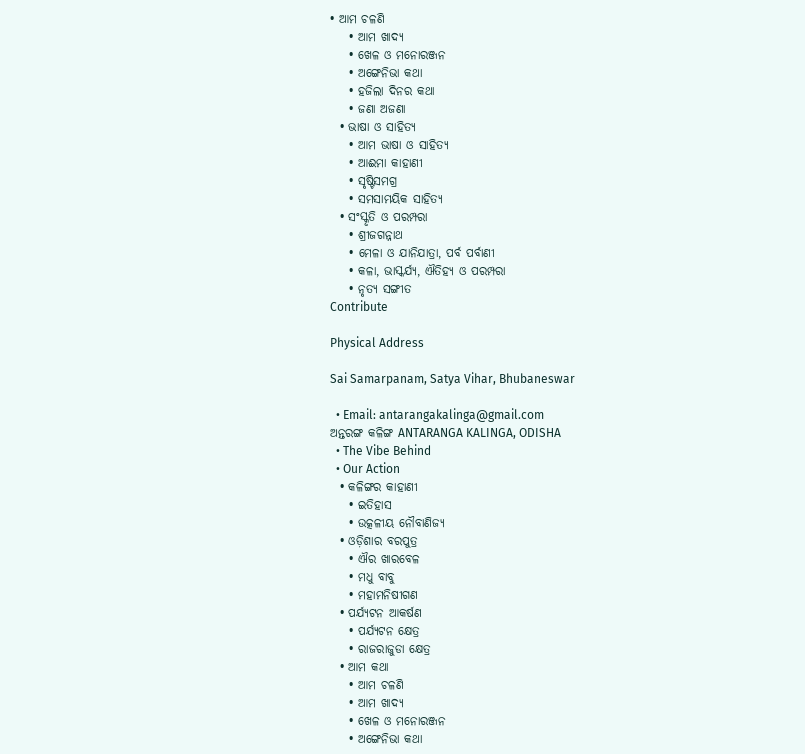• ଆମ ଚଳଣି
    • ଆମ ଖାଦ୍ୟ
    • ଖେଳ ଓ ମନୋରଞ୍ଜନ
    • ଅଙ୍ଗେନିଭା କଥା
    • ହଜିଲା ଦିନର କଥା
    • ଜଣା ଅଜଣା
  • ଭାଷା ଓ ସାହିତ୍ୟ
    • ଆମ ଭାଷା ଓ ସାହିତ୍ୟ
    • ଆଈମା କାହାଣୀ
    • ସୃଷ୍ଟିସମଗ୍ର
    • ସମସାମୟିକ ସାହିତ୍ୟ
  • ସଂସ୍କୃତି ଓ ପରମ୍ପରା
    • ଶ୍ରୀଜଗନ୍ନାଥ
    • ମେଳା ଓ ଯାନିଯାତ୍ରା, ପର୍ବ ପର୍ବାଣୀ
    • କଳା, ଭାସ୍କର୍ଯ୍ୟ, ଐତିହ୍ୟ ଓ ପରମ୍ପରା
    • ନୃତ୍ୟ ସଙ୍ଗୀତ
Contribute

Physical Address

Sai Samarpanam, Satya Vihar, Bhubaneswar

  • Email: antarangakalinga@gmail.com
ଅନ୍ତରଙ୍ଗ କଳିଙ୍ଗ ANTARANGA KALINGA, ODISHA
  • The Vibe Behind
  • Our Action
  • କଳିଙ୍ଗର କାହାଣୀ
    • ଇତିହାସ
    • ଉତ୍କଳୀୟ ନୌବାଣିଜ୍ୟ
  • ଓଡ଼ିଶାର ବରପୁତ୍ର
    • ଐର ଖାରବେଳ
    • ମଧୁ ବାବୁ
    • ମହାମନିଷୀଗଣ
  • ପର୍ଯ୍ୟଟନ ଆକର୍ଷଣ
    • ପର୍ଯ୍ୟଟନ କ୍ଷେତ୍ର
    • ରାଜରାଜୁଡା କ୍ଷେତ୍ର
  • ଆମ କଥା
    • ଆମ ଚଳଣି
    • ଆମ ଖାଦ୍ୟ
    • ଖେଳ ଓ ମନୋରଞ୍ଜନ
    • ଅଙ୍ଗେନିଭା କଥା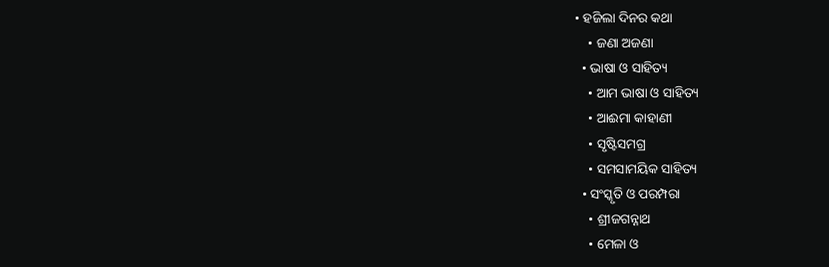• ହଜିଲା ଦିନର କଥା
    • ଜଣା ଅଜଣା
  • ଭାଷା ଓ ସାହିତ୍ୟ
    • ଆମ ଭାଷା ଓ ସାହିତ୍ୟ
    • ଆଈମା କାହାଣୀ
    • ସୃଷ୍ଟିସମଗ୍ର
    • ସମସାମୟିକ ସାହିତ୍ୟ
  • ସଂସ୍କୃତି ଓ ପରମ୍ପରା
    • ଶ୍ରୀଜଗନ୍ନାଥ
    • ମେଳା ଓ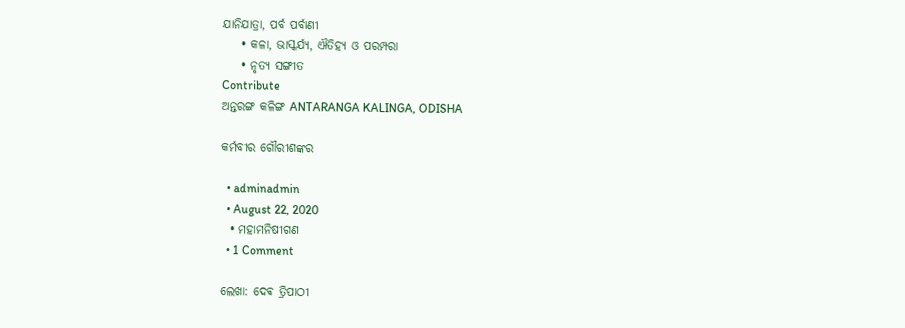ଯାନିଯାତ୍ରା, ପର୍ବ ପର୍ବାଣୀ
    • କଳା, ଭାସ୍କର୍ଯ୍ୟ, ଐତିହ୍ୟ ଓ ପରମ୍ପରା
    • ନୃତ୍ୟ ସଙ୍ଗୀତ
Contribute
ଅନ୍ତରଙ୍ଗ କଳିଙ୍ଗ ANTARANGA KALINGA, ODISHA

କର୍ମବୀର ଗୌରୀଶଙ୍କର

  • adminadmin
  • August 22, 2020
  • ମହାମନିଷୀଗଣ
  • 1 Comment

ଲେଖା: ଦେଵ ତ୍ରିପାଠୀ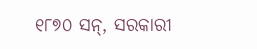୧୮୭୦ ସନ୍, ସରକାରୀ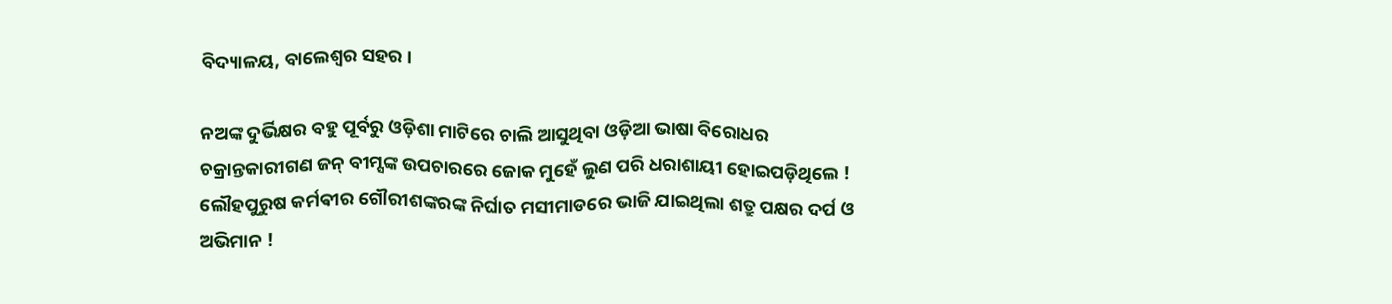ବିଦ୍ୟାଳୟ, ବାଲେଶ୍ଵର ସହର ।

ନଅଙ୍କ ଦୁର୍ଭିକ୍ଷର ବହୁ ପୂର୍ବରୁ ଓଡ଼ିଶା ମାଟିରେ ଚାଲି ଆସୁଥିବା ଓଡ଼ିଆ ଭାଷା ବିରୋଧର ଚକ୍ରାନ୍ତକାରୀଗଣ ଜନ୍ ବୀମ୍ସଙ୍କ ଉପଚାରରେ ଜୋକ ମୁହେଁ ଲୁଣ ପରି ଧରାଶାୟୀ ହୋଇପଡ଼ିଥିଲେ ! ଲୌହପୁରୁଷ କର୍ମଵୀର ଗୌରୀଶଙ୍କରଙ୍କ ନିର୍ଘାତ ମସୀମାଡରେ ଭାଜି ଯାଇଥିଲା ଶତ୍ରୁ ପକ୍ଷର ଦର୍ପ ଓ ଅଭିମାନ !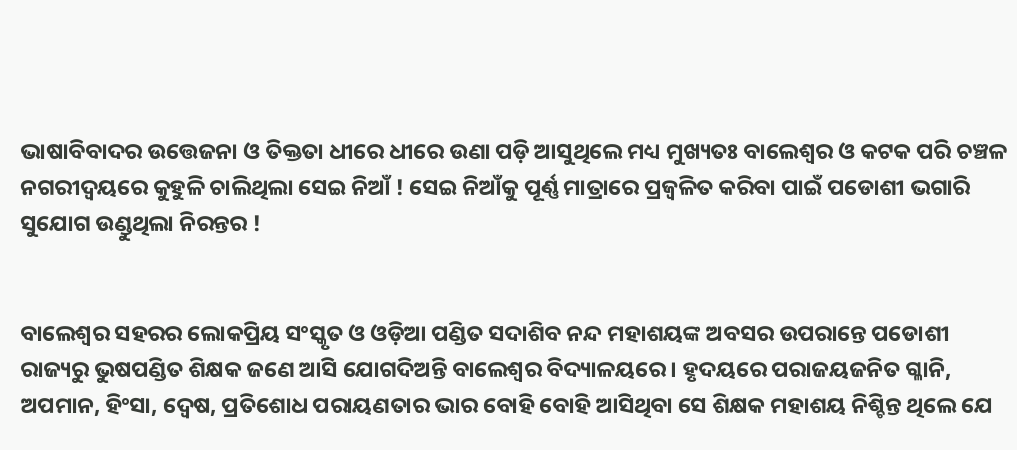ଭାଷାବିବାଦର ଉତ୍ତେଜନା ଓ ତିକ୍ତତା ଧୀରେ ଧୀରେ ଉଣା ପଡ଼ି ଆସୁଥିଲେ ମଧ୍ୟ ମୁଖ୍ୟତଃ ବାଲେଶ୍ଵର ଓ କଟକ ପରି ଚଞ୍ଚଳ ନଗରୀଦ୍ଵୟରେ କୁହୁଳି ଚାଲିଥିଲା ସେଇ ନିଆଁ ! ସେଇ ନିଆଁକୁ ପୂର୍ଣ୍ଣ ମାତ୍ରାରେ ପ୍ରଜ୍ବଳିତ କରିବା ପାଇଁ ପଡୋଶୀ ଭଗାରି ସୁଯୋଗ ଉଣ୍ଡୁଥିଲା ନିରନ୍ତର !


ବାଲେଶ୍ଵର ସହରର ଲୋକପ୍ରିୟ ସଂସ୍କୃତ ଓ ଓଡ଼ିଆ ପଣ୍ଡିତ ସଦାଶିବ ନନ୍ଦ ମହାଶୟଙ୍କ ଅବସର ଉପରାନ୍ତେ ପଡୋଶୀ ରାଜ୍ୟରୁ ଭୁଷପଣ୍ଡିତ ଶିକ୍ଷକ ଜଣେ ଆସି ଯୋଗଦିଅନ୍ତି ବାଲେଶ୍ଵର ବିଦ୍ୟାଳୟରେ । ହୃଦୟରେ ପରାଜୟଜନିତ ଗ୍ଳାନି, ଅପମାନ, ହିଂସା, ଦ୍ୱେଷ, ପ୍ରତିଶୋଧ ପରାୟଣତାର ଭାର ବୋହି ବୋହି ଆସିଥିବା ସେ ଶିକ୍ଷକ ମହାଶୟ ନିଶ୍ଚିନ୍ତ ଥିଲେ ଯେ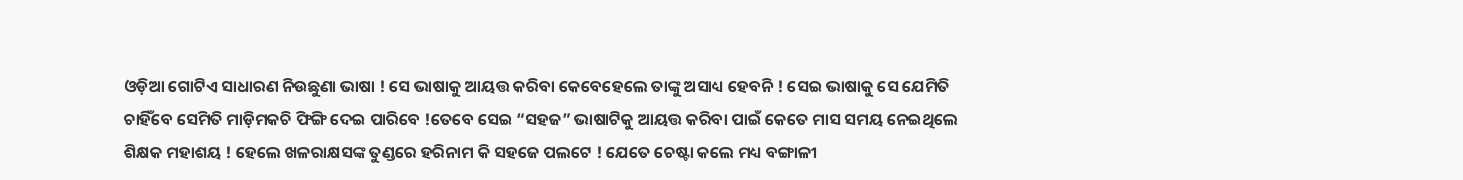ଓଡ଼ିଆ ଗୋଟିଏ ସାଧାରଣ ନିଉଛୁଣା ଭାଷା ! ସେ ଭାଷାକୁ ଆୟତ୍ତ କରିବା କେବେହେଲେ ତାଙ୍କୁ ଅସାଧ୍ୟ ହେବନି ! ସେଇ ଭାଷାକୁ ସେ ଯେମିତି ଚାହିଁବେ ସେମିତି ମାଡ଼ିମକଚି ଫିଙ୍ଗି ଦେଇ ପାରିବେ !ତେବେ ସେଇ “ସହଜ” ଭାଷାଟିକୁ ଆୟତ୍ତ କରିବା ପାଇଁ କେତେ ମାସ ସମୟ ନେଇଥିଲେ ଶିକ୍ଷକ ମହାଶୟ ! ହେଲେ ଖଳରାକ୍ଷସଙ୍କ ତୁଣ୍ଡରେ ହରିନାମ କି ସହଜେ ପଲଟେ ! ଯେତେ ଚେଷ୍ଟା କଲେ ମଧ୍ୟ ବଙ୍ଗାଳୀ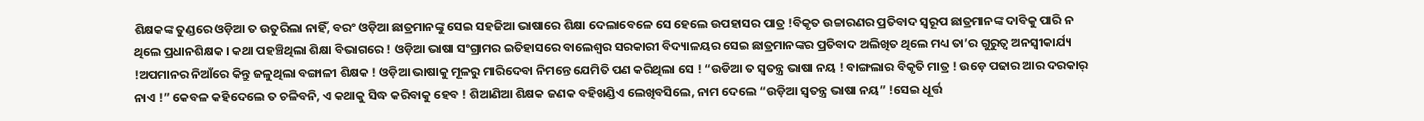ଶିକ୍ଷକଙ୍କ ତୁଣ୍ଡରେ ଓଡ଼ିଆ ତ ଉତୁରିଲା ନାହିଁ, ବରଂ ଓଡ଼ିଆ ଛାତ୍ରମାନଙ୍କୁ ସେଇ ସହଜିଆ ଭାଷାରେ ଶିକ୍ଷା ଦେଲାବେଳେ ସେ ହେଲେ ଉପହାସର ପାତ୍ର !ବିକୃତ ଉଚ୍ଚାରଣର ପ୍ରତିବାଦ ସ୍ବରୂପ ଛାତ୍ରମାନଙ୍କ ଦାବିକୁ ପାରି ନ ଥିଲେ ପ୍ରଧାନଶିକ୍ଷକ । କଥା ପହଞ୍ଚିଥିଲା ଶିକ୍ଷା ବିଭାଗରେ ! ଓଡ଼ିଆ ଭାଷା ସଂଗ୍ରାମର ଇତିହାସରେ ବାଲେଶ୍ଵର ସରକାରୀ ବିଦ୍ୟାଳୟର ସେଇ ଛାତ୍ରମାନଙ୍କର ପ୍ରତିବାଦ ଅଲିଖିତ ଥିଲେ ମଧ୍ୟ ତା’ର ଗୁରୁତ୍ୱ ଅନସ୍ବୀକାର୍ଯ୍ୟ !ଅପମାନର ନିଆଁରେ କିନ୍ତୁ ଜଳୁଥିଲା ବଙ୍ଗାଳୀ ଶିକ୍ଷକ ! ଓଡ଼ିଆ ଭାଷାକୁ ମୂଳରୁ ମାରିଦେବା ନିମନ୍ତେ ଯେମିତି ପଣ କରିଥିଲା ସେ ! “ଉଡିଆ ତ ସ୍ବତନ୍ତ୍ର ଭାଷା ନୟ ! ବାଙ୍ଗଲାର ବିକୃତି ମାତ୍ର ! ଉଡ଼େ ପଢାର ଆର ଦରକାର୍ ନାଏ !” କେବଳ କହିଦେଲେ ତ ଚଳିବନି, ଏ କଥାକୁ ସିଦ୍ଧ କରିବାକୁ ହେବ ! ଶିଆଣିଆ ଶିକ୍ଷକ ଜଣକ ବହିଖଣ୍ଡିଏ ଲେଖିବସିଲେ, ନାମ ଦେଲେ “ଉଡ଼ିଆ ସ୍ବତନ୍ତ୍ର ଭାଷା ନୟ” !ସେଇ ଧୂର୍ତ୍ତ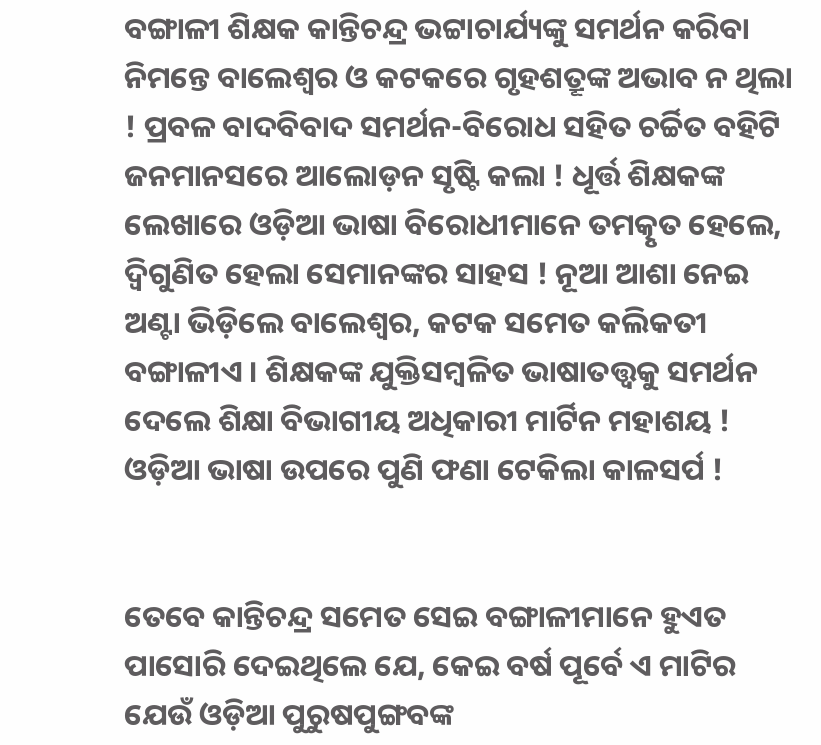ବଙ୍ଗାଳୀ ଶିକ୍ଷକ କାନ୍ତିଚନ୍ଦ୍ର ଭଟ୍ଟାଚାର୍ଯ୍ୟଙ୍କୁ ସମର୍ଥନ କରିବା ନିମନ୍ତେ ବାଲେଶ୍ଵର ଓ କଟକରେ ଗୃହଶତ୍ରୂଙ୍କ ଅଭାବ ନ ଥିଲା ! ପ୍ରବଳ ବାଦବିବାଦ ସମର୍ଥନ-ବିରୋଧ ସହିତ ଚର୍ଚ୍ଚିତ ବହିଟି ଜନମାନସରେ ଆଲୋଡ଼ନ ସୃଷ୍ଟି କଲା ! ଧୂର୍ତ୍ତ ଶିକ୍ଷକଙ୍କ ଲେଖାରେ ଓଡ଼ିଆ ଭାଷା ବିରୋଧୀମାନେ ତମତ୍କୃତ ହେଲେ, ଦ୍ଵିଗୁଣିତ ହେଲା ସେମାନଙ୍କର ସାହସ ! ନୂଆ ଆଶା ନେଇ ଅଣ୍ଟା ଭିଡ଼ିଲେ ବାଲେଶ୍ଵର, କଟକ ସମେତ କଲିକତୀ ବଙ୍ଗାଳୀଏ । ଶିକ୍ଷକଙ୍କ ଯୁକ୍ତିସମ୍ବଳିତ ଭାଷାତତ୍ତ୍ୱକୁ ସମର୍ଥନ ଦେଲେ ଶିକ୍ଷା ବିଭାଗୀୟ ଅଧିକାରୀ ମାର୍ଟିନ ମହାଶୟ ! ଓଡ଼ିଆ ଭାଷା ଉପରେ ପୁଣି ଫଣା ଟେକିଲା କାଳସର୍ପ !


ତେବେ କାନ୍ତିଚନ୍ଦ୍ର ସମେତ ସେଇ ବଙ୍ଗାଳୀମାନେ ହୁଏତ ପାସୋରି ଦେଇଥିଲେ ଯେ, କେଇ ବର୍ଷ ପୂର୍ବେ ଏ ମାଟିର ଯେଉଁ ଓଡ଼ିଆ ପୁରୁଷପୁଙ୍ଗବଙ୍କ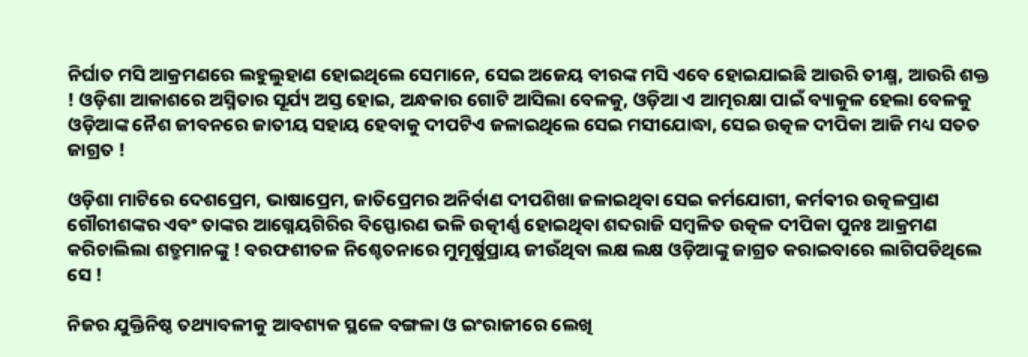ନିର୍ଘାତ ମସି ଆକ୍ରମଣରେ ଲହୁଲୁହାଣ ହୋଇଥିଲେ ସେମାନେ, ସେଇ ଅଜେୟ ବୀରଙ୍କ ମସି ଏବେ ହୋଇଯାଇଛି ଆଉରି ତୀକ୍ଷ୍ମ, ଆଉରି ଶକ୍ତ ! ଓଡ଼ିଶା ଆକାଶରେ ଅସ୍ମିତାର ସୂର୍ଯ୍ୟ ଅସ୍ତ ହୋଇ, ଅନ୍ଧକାର ଗୋଟି ଆସିଲା ବେଳକୁ, ଓଡ଼ିଆ ଏ ଆତ୍ମରକ୍ଷା ପାଇଁ ବ୍ୟାକୁଳ ହେଲା ବେଳକୁ ଓଡ଼ିଆଙ୍କ ନୈଶ ଜୀବନରେ ଜାତୀୟ ସହାୟ ହେବାକୁ ଦୀପଟିଏ ଜଳାଇଥିଲେ ସେଇ ମସୀଯୋଦ୍ଧା, ସେଇ ଉତ୍କଳ ଦୀପିକା ଆଜି ମଧ୍ୟ ସତତ ଜାଗ୍ରତ !

ଓଡ଼ିଶା ମାଟିରେ ଦେଶପ୍ରେମ, ଭାଷାପ୍ରେମ, ଜାତିପ୍ରେମର ଅନିର୍ବାଣ ଦୀପଶିଖା ଜଳାଇଥିବା ସେଇ କର୍ମଯୋଗୀ, କର୍ମଵୀର ଉତ୍କଳପ୍ରାଣ ଗୌରୀଶଙ୍କର ଏବଂ ତାଙ୍କର ଆଗ୍ନେୟଗିରିର ବିସ୍ଫୋରଣ ଭଳି ଉତ୍କୀର୍ଣ୍ଣ ହୋଇଥିବା ଶବ୍ଦରାଜି ସମ୍ବଳିତ ଉତ୍କଳ ଦୀପିକା ପୁନଃ ଆକ୍ରମଣ କରିଚାଲିଲା ଶତ୍ରୁମାନଙ୍କୁ ! ବରଫଶୀତଳ ନିଶ୍ଚେତନାରେ ମୁମୂର୍ଷୁପ୍ରାୟ ଜୀଉଁଥିବା ଲକ୍ଷ ଲକ୍ଷ ଓଡ଼ିଆଙ୍କୁ ଜାଗ୍ରତ କରାଇବାରେ ଲାଗିପଡିଥିଲେ ସେ !

ନିଜର ଯୁକ୍ତିନିଷ୍ଠ ତଥ୍ୟାବଳୀକୁ ଆବଶ୍ୟକ ସ୍ଥଳେ ବଙ୍ଗଳା ଓ ଇଂରାଜୀରେ ଲେଖି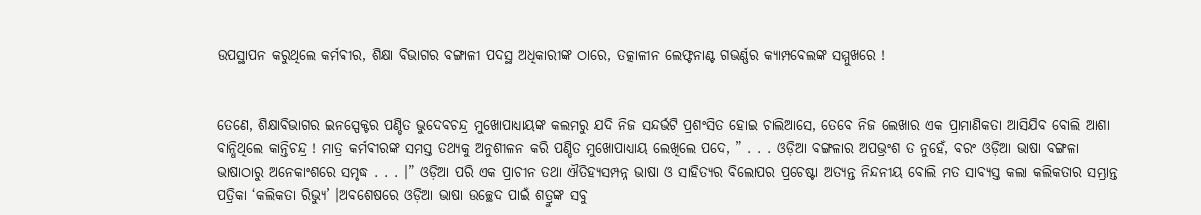ଉପସ୍ଥାପନ କରୁଥିଲେ କର୍ମଵୀର, ଶିକ୍ଷା ବିଭାଗର ବଙ୍ଗାଳୀ ପଦସ୍ଥ ଅଧିକାରୀଙ୍କ ଠାରେ, ତତ୍କାଳୀନ ଲେଫ୍ଟନାଣ୍ଟ ଗଭର୍ଣ୍ଣର କ୍ୟାମ୍ପବେଲଙ୍କ ସମ୍ମୁଖରେ !


ତେଣେ, ଶିକ୍ଷାବିଭାଗର ଇନସ୍ପେକ୍ଟର ପଣ୍ଡିତ ଭୁଦେବଚନ୍ଦ୍ର ମୁଖୋପାଧ୍ୟାୟଙ୍କ କଲମରୁ ଯଦି ନିଜ ସନ୍ଦର୍ଭଟି ପ୍ରଶଂସିତ ହୋଇ ଚାଲିଆସେ, ତେବେ ନିଜ ଲେଖାର ଏକ ପ୍ରାମାଣିକତା ଆସିଯିବ ବୋଲି ଆଶା ବାନ୍ଧିଥିଲେ କାନ୍ତିଚନ୍ଦ୍ର ! ମାତ୍ର କର୍ମଵୀରଙ୍କ ସମସ୍ତ ତଥ୍ୟକୁ ଅନୁଶୀଳନ କରି ପଣ୍ଡିତ ମୁଖୋପାଧ୍ୟାୟ ଲେଖିଲେ ପଦେ, ” . . . ଓଡ଼ିଆ ବଙ୍ଗଳାର ଅପଭ୍ରଂଶ ତ ନୁହେଁ, ବରଂ ଓଡ଼ିଆ ଭାଷା ବଙ୍ଗଳା ଭାଷାଠାରୁ ଅନେକାଂଶରେ ସମୃଦ୍ଧ . . . ।” ଓଡ଼ିଆ ପରି ଏକ ପ୍ରାଚୀନ ତଥା ଐତିହ୍ୟସମ୍ପନ୍ନ ଭାଷା ଓ ସାହିତ୍ୟର ବିଲୋପର ପ୍ରଚେଷ୍ଟା ଅତ୍ୟନ୍ତ ନିନ୍ଦନୀୟ ବୋଲି ମତ ସାବ୍ୟସ୍ତ କଲା କଲିକତାର ସମ୍ଭ୍ରାନ୍ତ ପତ୍ରିକା ‘କଲିକତା ରିଭ୍ୟୁ’ ।ଅବଶେଷରେ ଓଡ଼ିଆ ଭାଷା ଉଚ୍ଛେଦ ପାଇଁ ଶତ୍ରୁଙ୍କ ସବୁ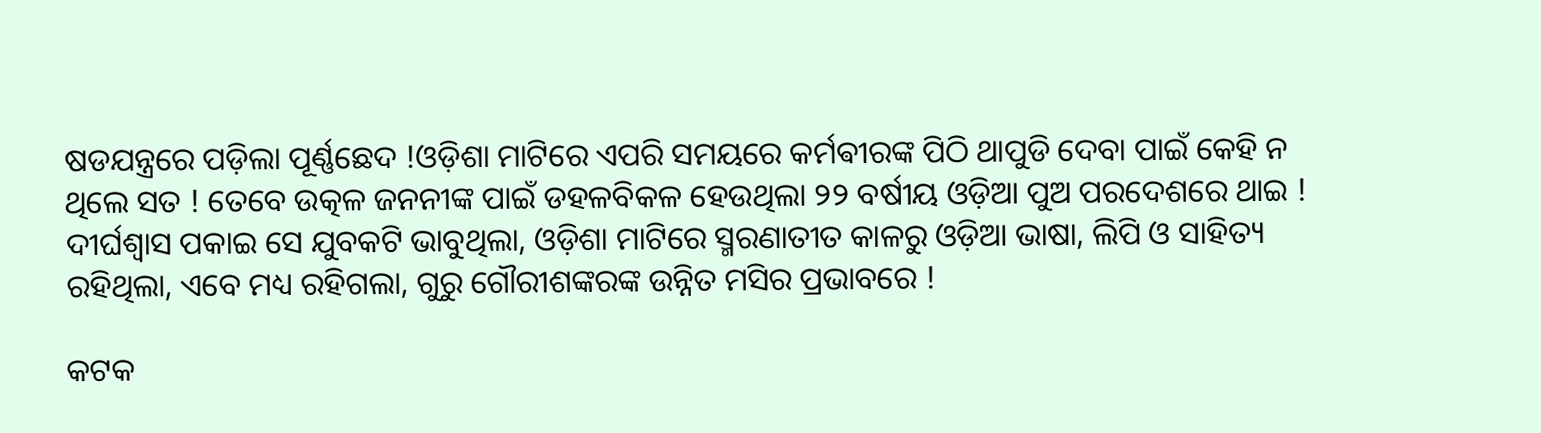ଷଡଯନ୍ତ୍ରରେ ପଡ଼ିଲା ପୂର୍ଣ୍ଣଛେଦ !ଓଡ଼ିଶା ମାଟିରେ ଏପରି ସମୟରେ କର୍ମଵୀରଙ୍କ ପିଠି ଥାପୁଡି ଦେବା ପାଇଁ କେହି ନ ଥିଲେ ସତ ! ତେବେ ଉତ୍କଳ ଜନନୀଙ୍କ ପାଇଁ ଡହଳବିକଳ ହେଉଥିଲା ୨୨ ବର୍ଷୀୟ ଓଡ଼ିଆ ପୁଅ ପରଦେଶରେ ଥାଇ ! ଦୀର୍ଘଶ୍ୱାସ ପକାଇ ସେ ଯୁବକଟି ଭାବୁଥିଲା, ଓଡ଼ିଶା ମାଟିରେ ସ୍ମରଣାତୀତ କାଳରୁ ଓଡ଼ିଆ ଭାଷା, ଲିପି ଓ ସାହିତ୍ୟ ରହିଥିଲା, ଏବେ ମଧ୍ୟ ରହିଗଲା, ଗୁରୁ ଗୌରୀଶଙ୍କରଙ୍କ ଉନ୍ନିତ ମସିର ପ୍ରଭାବରେ !

କଟକ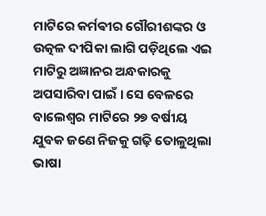ମାଟିରେ କର୍ମଵୀର ଗୌରୀଶଙ୍କର ଓ ଉତ୍କଳ ଦୀପିକା ଲାଗି ପଡ଼ିଥିଲେ ଏଇ ମାଟିରୁ ଅଜ୍ଞାନର ଅନ୍ଧକାରକୁ ଅପସାରିବା ପାଇଁ । ସେ ବେଳରେ ବାଲେଶ୍ଵର ମାଟିରେ ୨୭ ବର୍ଷୀୟ ଯୁବକ ଜଣେ ନିଜକୁ ଗଢ଼ି ତୋଳୁଥିଲା ଭାଷା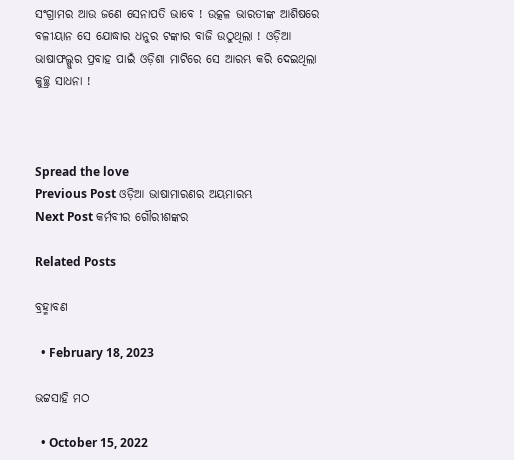ସଂଗ୍ରାମର ଆଉ ଜଣେ ସେନାପତି ଭାବେ ! ଉତ୍କଳ ଭାରତୀଙ୍କ ଆଶିଷରେ ବଳୀୟାନ ସେ ଯୋଦ୍ଧାର ଧନୁର ଟଙ୍କାର ବାଜି ଉଠୁଥିଲା ! ଓଡ଼ିଆ ଭାଷାଫଲ୍ଗୁର ପ୍ରବାହ ପାଇଁ ଓଡ଼ିଶା ମାଟିରେ ସେ ଆରମ୍ଭ କରି ଦେଇଥିଲା କୁଚ୍ଛ୍ର ସାଧନା !



Spread the love
Previous Post ଓଡ଼ିଆ ଭାଷାମାରଣର ଅୟମାରମ୍ଭ
Next Post କର୍ମବୀର ଗୌରୀଶଙ୍କର

Related Posts

ବ୍ରହ୍ମାବଣ

  • February 18, 2023

ଭଟ୍ଟସାହି ମଠ

  • October 15, 2022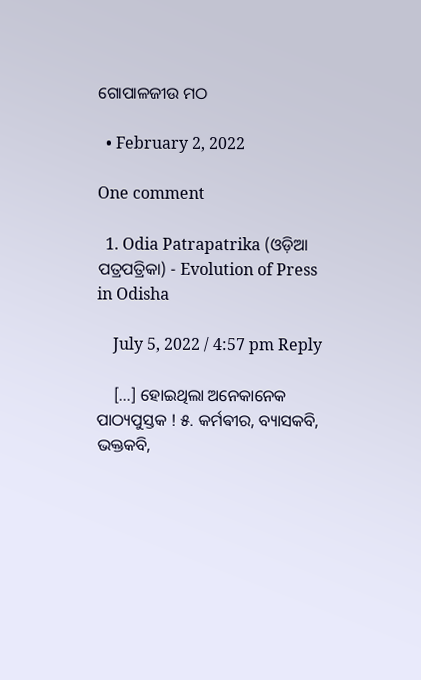ଗୋପାଳଜୀଉ ମଠ

  • February 2, 2022

One comment

  1. Odia Patrapatrika (ଓଡ଼ିଆ ପତ୍ରପତ୍ରିକା) - Evolution of Press in Odisha

    July 5, 2022 / 4:57 pm Reply

    […] ହୋଇଥିଲା ଅନେକାନେକ ପାଠ୍ୟପୁସ୍ତକ ! ୫. କର୍ମଵୀର, ବ୍ୟାସକବି, ଭକ୍ତକବି,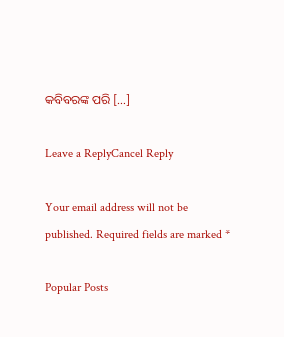କବିବରଙ୍କ ପରି […]

Leave a ReplyCancel Reply

Your email address will not be published. Required fields are marked *

Popular Posts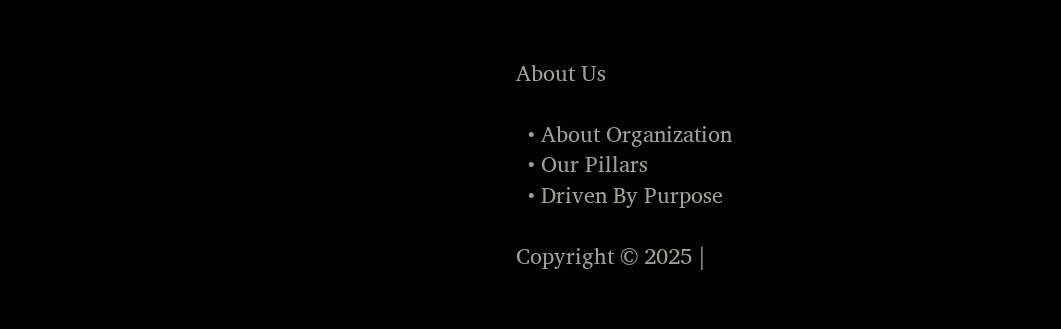About Us

  • About Organization
  • Our Pillars
  • Driven By Purpose

Copyright © 2025 |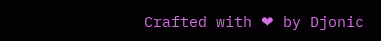Crafted with ❤ by Djonic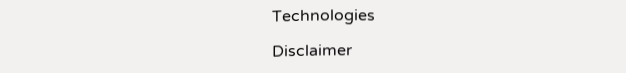Technologies

Disclaimer